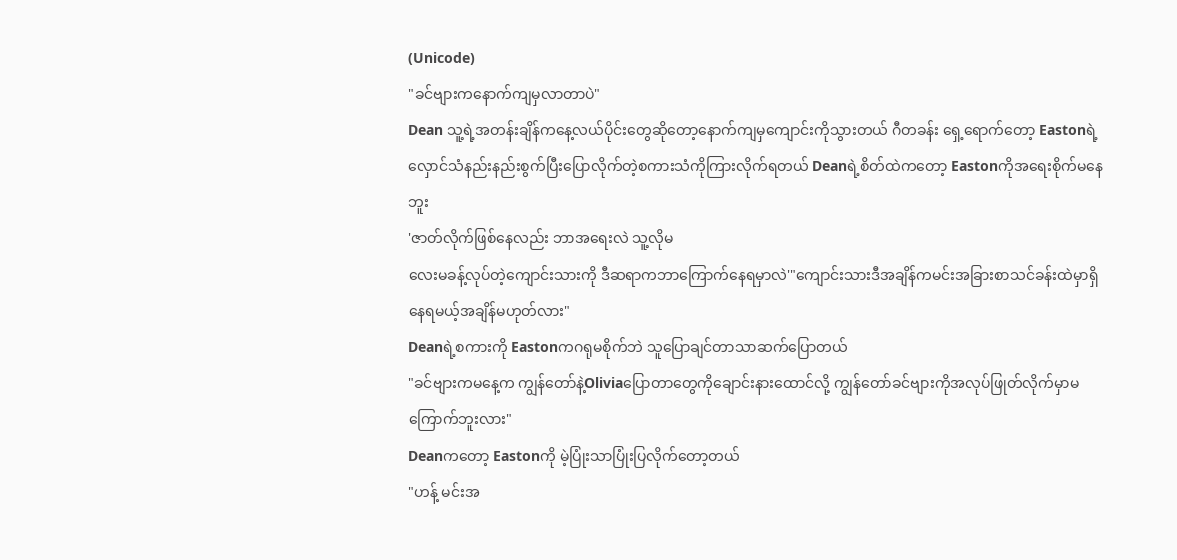(Unicode)
"ခင်ဗျားကနောက်ကျမှလာတာပဲ"
Dean သူ့ရဲ့အတန်းချိန်ကနေ့လယ်ပိုင်းတွေဆိုတော့နောက်ကျမှကျောင်းကိုသွားတယ် ဂီတခန်း ရှေ့ရောက်တော့ Eastonရဲ့ လှောင်သံနည်းနည်းစွက်ပြီးပြောလိုက်တဲ့စကားသံကိုကြားလိုက်ရတယ် Deanရဲ့စိတ်ထဲကတော့ Eastonကိုအရေးစိုက်မနေဘူး
'ဇာတ်လိုက်ဖြစ်နေလည်း ဘာအရေးလဲ သူ့လိုမ
လေးမခန့်လုပ်တဲ့ကျောင်းသားကို ဒီဆရာကဘာကြောက်နေရမှာလဲ'"ကျောင်းသားဒီအချိန်ကမင်းအခြားစာသင်ခန်းထဲမှာရှိနေရမယ့်အချိန်မဟုတ်လား"
Deanရဲ့စကားကို Eastonကဂရုမစိုက်ဘဲ သူပြောချင်တာသာဆက်ပြောတယ်
"ခင်ဗျားကမနေ့က ကျွန်တော်နဲ့Oliviaပြောတာတွေကိုချောင်းနားထောင်လို့ ကျွန်တော်ခင်ဗျားကိုအလုပ်ဖြုတ်လိုက်မှာမကြောက်ဘူးလား"
Deanကတော့ Eastonကို မဲ့ပြုံးသာပြုံးပြလိုက်တော့တယ်
"ဟန့် မင်းအ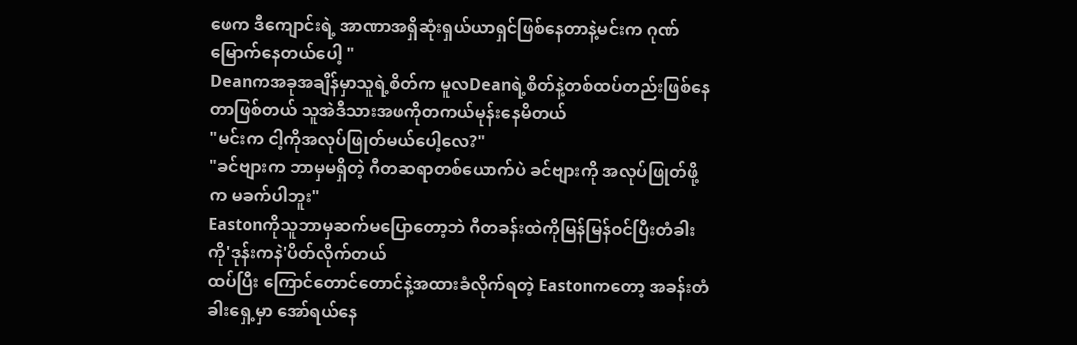ဖေက ဒီကျောင်းရဲ့ အာဏာအရှိဆုံးရှယ်ယာရှင်ဖြစ်နေတာနဲ့မင်းက ဂုဏ်မြောက်နေတယ်ပေါ့ "
Deanကအခုအချိန်မှာသူရဲ့စိတ်က မူလDeanရဲ့စိတ်နဲ့တစ်ထပ်တည်းဖြစ်နေတာဖြစ်တယ် သူအဲဒီသားအဖကိုတကယ်မုန်းနေမိတယ်
"မင်းက ငါ့ကိုအလုပ်ဖြုတ်မယ်ပေါ့လေ?"
"ခင်ဗျားက ဘာမှမရှိတဲ့ ဂီတဆရာတစ်ယောက်ပဲ ခင်ဗျားကို အလုပ်ဖြုတ်ဖို့က မခက်ပါဘူး"
Eastonကိုသူဘာမှဆက်မပြောတော့ဘဲ ဂီတခန်းထဲကိုမြန်မြန်ဝင်ပြီးတံခါးကို'ဒုန်းကနဲ'ပိတ်လိုက်တယ်
ထပ်ပြီး ကြောင်တောင်တောင်နဲ့အထားခံလိုက်ရတဲ့ Eastonကတော့ အခန်းတံခါးရှေ့မှာ အော်ရယ်နေ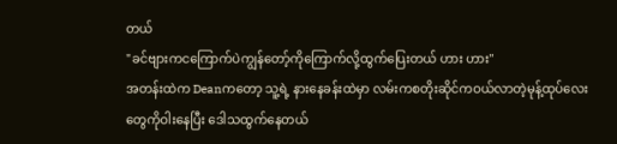တယ်
"ခင်ဗျားကငကြောက်ပဲကျွန်တော့်ကိုကြောက်လို့ထွက်ပြေးတယ် ဟား ဟား"
အတန်းထဲက Deanကတော့ သူ့ရဲ့ နားနေခန်းထဲမှာ လမ်းကစတိုးဆိုင်ကဝယ်လာတဲ့မုန့်ထုပ်လေးတွေကိုဝါးနေပြီး ဒေါသထွက်နေတယ်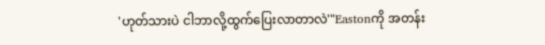'ဟုတ်သားပဲ ငါဘာလို့ထွက်ပြေးလာတာလဲ'"Eastonကို အတန်း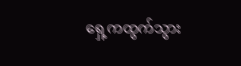ရှေ့ကထွက်သွား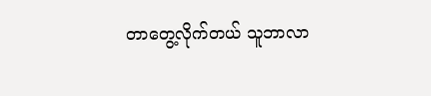တာတွေ့လိုက်တယ် သူဘာလာ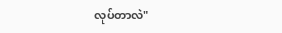လုပ်တာလဲ"